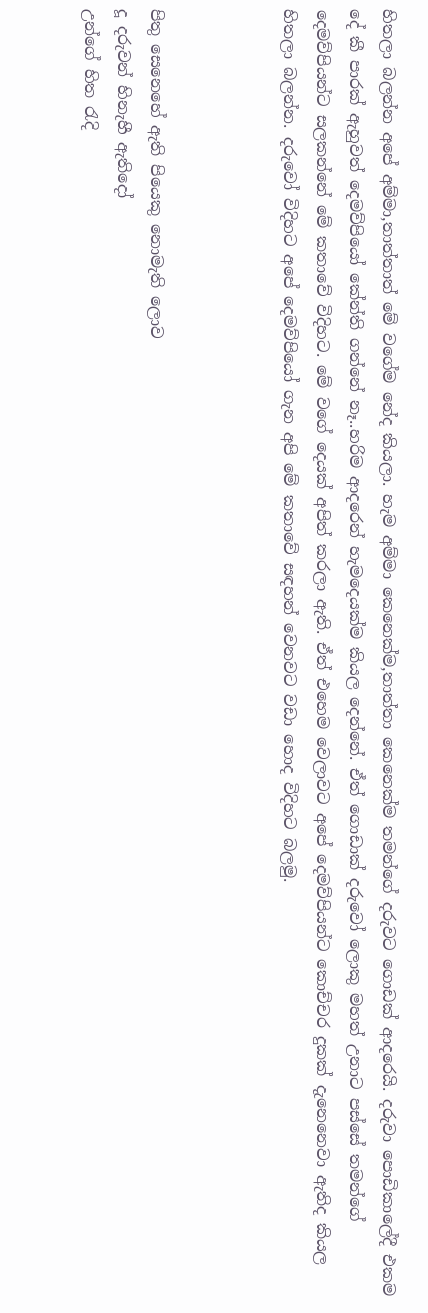හිතලා බලන්න අපේ අම්මා,තාත්තාත් මේ වගේම නේද කියලා. හැම අම්මා කෙනෙක්ම,තාත්තා කෙනෙක්ම තමන්ගේ දරුවට ගොඩක් ආදරෙයි. දරුවා පොඩිකාලේදී එකම දේ කී පාරක් ඇහුවත් දෙමව්පියෝ කේන්ති ගන්නේ නෑ..හරිම ආදරෙන් හැමදෙයක්ම කියල දෙන්නේ. ඒත් ගොඩාක් දරුවෝ ලොකු මහත් උනාට පස්සේ තමන්ගේ දෙමව්පියන්ට සලකන්නේ මේ කතාවේ විදිහට. මේ වගේ දෙයක් අපිත් කරලා ඇති. ඒත් එහෙම වෙලාවට අපේ දෙමව්පියන්ට කොච්චර දුකක් දැනෙනෙවා ඇතිද කියල හිතලා බලන්න. දරුවෝ විදිහට අපේ දෙමව්පියෝ ගැන අපි මේ කතාවේ සඳහන් වෙනවට වඩා හොද විදිහට බලමු.



පිතු සෙනෙහේ ඇති පියෙකු නොමැති ලොව
දූ දරුවන් හිනැහී ඇතිදෝ
උන්ගේ හිත රැදි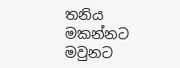තනිය මකන්නට
මවුනට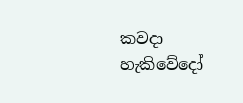කවදා හැකිවේදෝ